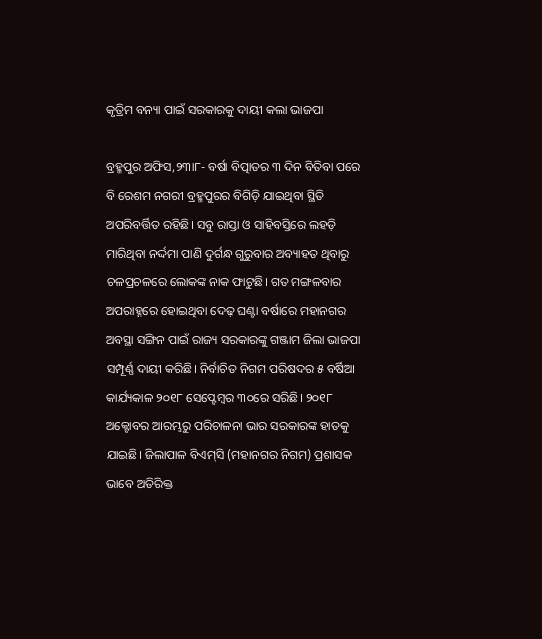କୃତ୍ରିମ ବନ୍ୟା ପାଇଁ ସରକାରକୁ ଦାୟୀ କଲା ଭାଜପା

ବ୍ରହ୍ମପୁର ଅଫିସ,୨୩ା୮- ବର୍ଷା ବିତ୍ପାତର ୩ ଦିନ ବିତିବା ପରେ ବି ରେଶମ ନଗରୀ ବ୍ରହ୍ମପୁରର ବିଗିଡ଼ି ଯାଇଥିବା ସ୍ଥିତି ଅପରିବର୍ତ୍ତିତ ରହିଛି। ସବୁ ରାସ୍ତା ଓ ସାହିବସ୍ତିରେ ଲହଡ଼ି ମାରିଥିବା ନର୍ଦ୍ଦମା ପାଣି ଦୁର୍ଗନ୍ଧ ଗୁରୁବାର ଅବ୍ୟାହତ ଥିବାରୁ ଚଳପ୍ରଚଳରେ ଲୋକଙ୍କ ନାକ ଫାଟୁଛି। ଗତ ମଙ୍ଗଳବାର ଅପରାହ୍ନରେ ହୋଇଥିବା ଦେଢ଼ ଘଣ୍ଟା ବର୍ଷାରେ ମହାନଗର ଅବସ୍ଥା ସଙ୍ଗିନ ପାଇଁ ରାଜ୍ୟ ସରକାରଙ୍କୁ ଗଞ୍ଜାମ ଜିଲା ଭାଜପା ସମ୍ପୂର୍ଣ୍ଣ ଦାୟୀ କରିଛି। ନିର୍ବାଚିତ ନିଗମ ପରିଷଦର ୫ ବର୍ଷିଆ କାର୍ଯ୍ୟକାଳ ୨୦୧୮ ସେପ୍ଟେମ୍ବର ୩୦ରେ ସରିଛି। ୨୦୧୮ ଅକ୍ଟୋବର ଆରମ୍ଭରୁ ପରିଚାଳନା ଭାର ସରକାରଙ୍କ ହାତକୁ ଯାଇଛି। ଜିଲାପାଳ ବିଏମ୍‌ସି (ମହାନଗର ନିଗମ) ପ୍ରଶାସକ ଭାବେ ଅତିରିକ୍ତ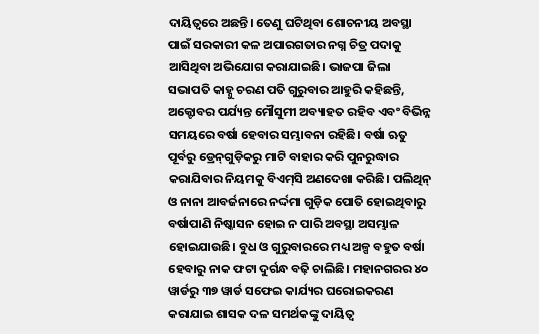ଦାୟିତ୍ୱରେ ଅଛନ୍ତି। ତେଣୁ ଘଟିଥିବା ଶୋଚନୀୟ ଅବସ୍ଥା ପାଇଁ ସରକାରୀ କଳ ଅପାରଗତାର ନଗ୍ନ ଚିତ୍ର ପଦାକୁ ଆସିଥିବା ଅଭିଯୋଗ କରାଯାଇଛି। ଭାଜପା ଜିଲା ସଭାପତି କାହ୍ନୁ ଚରଣ ପତି ଗୁରୁବାର ଆହୁରି କହିଛନ୍ତି, ଅକ୍ଟୋବର ପର୍ଯ୍ୟନ୍ତ ମୌସୁମୀ ଅବ୍ୟାହତ ରହିବ ଏବଂ ବିଭିନ୍ନ ସମୟରେ ବର୍ଷା ହେବାର ସମ୍ଭାବନା ରହିଛି। ବର୍ଷା ଋତୁ ପୂର୍ବରୁ ଡ୍ରେନ୍‌ଗୁଡ଼ିକରୁ ମାଟି ବାହାର କରି ପୁନରୁଦ୍ଧାର କରାଯିବାର ନିୟମକୁ ବିଏମ୍‌ସି ଅଣଦେଖା କରିଛି। ପଲିଥିନ୍‌ ଓ ନାନା ଆବର୍ଜନାରେ ନର୍ଦ୍ଦମା ଗୁଡ଼ିକ ପୋତି ହୋଇଥିବାରୁ ବର୍ଷାପାଣି ନିଷ୍କାସନ ହୋଇ ନ ପାରି ଅବସ୍ଥା ଅସମ୍ଭାଳ ହୋଇଯାଉଛି। ବୁଧ ଓ ଗୁରୁବାରରେ ମଧ୍ୟ ଅଳ୍ପ ବହୁତ ବର୍ଷା ହେବାରୁ ନାକ ଫଟା ଦୁର୍ଗନ୍ଧ ବଢ଼ି ଚାଲିଛି। ମହାନଗରର ୪୦ ୱାର୍ଡରୁ ୩୭ ୱାର୍ଡ ସଫେଇ କାର୍ଯ୍ୟର ଘରୋଇକରଣ କରାଯାଇ ଶାସକ ଦଳ ସମର୍ଥକଙ୍କୁ ଦାୟିତ୍ୱ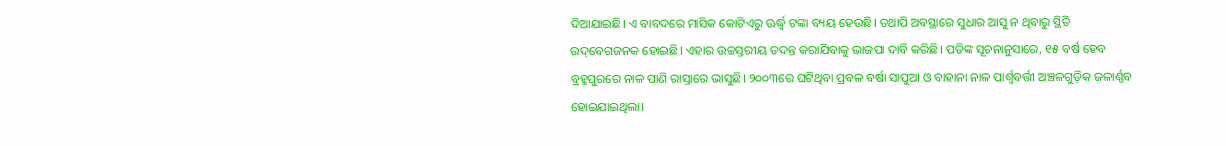ଦିଆଯାଇଛି। ଏ ବାବଦରେ ମାସିକ କୋଟିଏରୁ ଊର୍ଦ୍ଧ୍ୱ ଟଙ୍କା ବ୍ୟୟ ହେଉଛି। ତଥାପି ଅବସ୍ଥାରେ ସୁଧାର ଆସୁ ନ ଥିବାରୁ ସ୍ଥିତି ଉଦ୍‌ବେଗଜନକ ହୋଇଛି। ଏହାର ଉଚ୍ଚସ୍ତରୀୟ ତଦନ୍ତ କରାଯିବାକୁ ଭାଜପା ଦାବି କରିଛି। ପତିଙ୍କ ସୂଚନାନୁସାରେ, ୧୫ ବର୍ଷ ହେବ ବ୍ରହ୍ମପୁରରେ ନାଳ ପାଣି ରାସ୍ତାରେ ଭାସୁଛି। ୨୦୦୩ରେ ଘଟିଥିବା ପ୍ରବଳ ବର୍ଷା ସାପୁଆ ଓ ବାହାନା ନାଳ ପାର୍ଶ୍ୱବର୍ତ୍ତୀ ଅଞ୍ଚଳଗୁଡ଼ିକ ଜଳାର୍ଣ୍ଣବ ହୋଇଯାଇଥିଲା।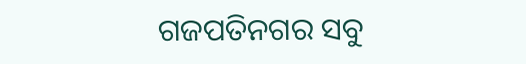ଗଜପତିନଗର ସବୁ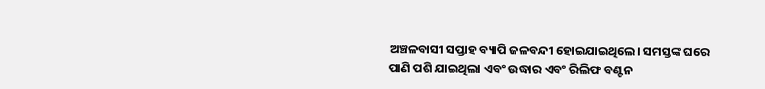ଅଞ୍ଚଳବାସୀ ସପ୍ତାହ ବ୍ୟାପି ଜଳବନ୍ଦୀ ହୋଇଯାଇଥିଲେ। ସମସ୍ତଙ୍କ ଘରେ ପାଣି ପଶି ଯାଇଥିଲା ଏବଂ ଉଦ୍ଧାର ଏବଂ ରିଲିଫ ବଣ୍ଟନ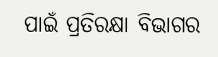ପାଇଁ ପ୍ରତିରକ୍ଷା ବିଭାଗର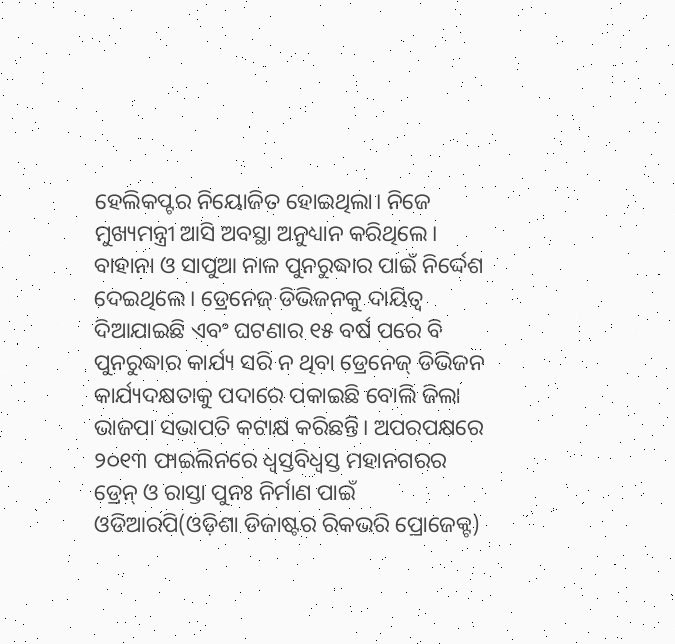ହେଲିକପ୍ଟର ନିୟୋଜିତ ହୋଇଥିଲା। ନିଜେ ମୁଖ୍ୟମନ୍ତ୍ରୀ ଆସି ଅବସ୍ଥା ଅନୁଧ୍ୟାନ କରିଥିଲେ। ବାହାନା ଓ ସାପୁଆ ନାଳ ପୁନରୁଦ୍ଧାର ପାଇଁ ନିର୍ଦ୍ଦେଶ ଦେଇଥିଲେ। ଡ୍ରେନେଜ୍‌ ଡିଭିଜନକୁ ଦାୟିତ୍ୱ ଦିଆଯାଇଛି ଏବଂ ଘଟଣାର ୧୫ ବର୍ଷ ପରେ ବି ପୁନରୁଦ୍ଧାର କାର୍ଯ୍ୟ ସରି ନ ଥିବା ଡ୍ରେନେଜ୍‌ ଡିଭିଜନ କାର୍ଯ୍ୟଦକ୍ଷତାକୁ ପଦାରେ ପକାଇଛି ବୋଲି ଜିଲା ଭାଜପା ସଭାପତି କଟାକ୍ଷ କରିଛନ୍ତି। ଅପରପକ୍ଷରେ ୨୦୧୩ ଫାଇଲିନରେ ଧ୍ୱସ୍ତବିଧ୍ୱସ୍ତ ମହାନଗରର ଡ୍ରେନ୍‌ ଓ ରାସ୍ତା ପୁନଃ ନିର୍ମାଣ ପାଇଁ ଓଡିଆରପି(ଓଡ଼ିଶା ଡିଜାଷ୍ଟର ରିକଭରି ପ୍ରୋଜେକ୍ଟ)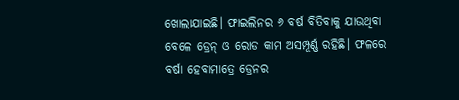ଖୋଲାଯାଇଛି। ଫାଇଲିନର ୬ ବର୍ଷ ବିତିବାକୁ ଯାଉଥିବା ବେଳେ ଡ୍ରେନ୍‌ ଓ ରୋଡ କାମ ଅସମ୍ପୂର୍ଣ୍ଣ ରହିଛି। ଫଳରେ ବର୍ଷା ହେବାମାତ୍ରେ ଡ୍ରେନର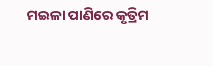ମଇଳା ପାଣିରେ କୃତ୍ରିମ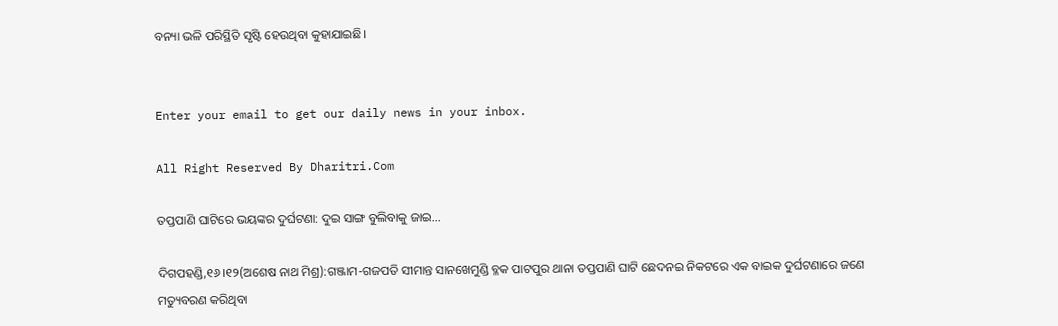ବନ୍ୟା ଭଳି ପରିସ୍ଥିତି ସୃଷ୍ଟି ହେଉଥିବା କୁହାଯାଇଛି।


Enter your email to get our daily news in your inbox.

All Right Reserved By Dharitri.Com

ତପ୍ତପାଣି ଘାଟିରେ ଭୟଙ୍କର ଦୁର୍ଘଟଣା: ଦୁଇ ସାଙ୍ଗ ବୁଲିବାକୁ ଜାଇ…

ଦିଗପହଣ୍ଡି,୧୬।୧୨(ଅଶେଷ ନାଥ ମିଶ୍ର):ଗଞ୍ଜାମ-ଗଜପତି ସୀମାନ୍ତ ସାନଖେମୁଣ୍ଡି ବ୍ଳକ ପାଟପୁର ଥାନା ତପ୍ତପାଣି ଘାଟି ଛେଦନଇ ନିକଟରେ ଏକ ବାଇକ ଦୁର୍ଘଟଣାରେ ଜଣେ ମତ୍ୟୁବରଣ କରିଥିବା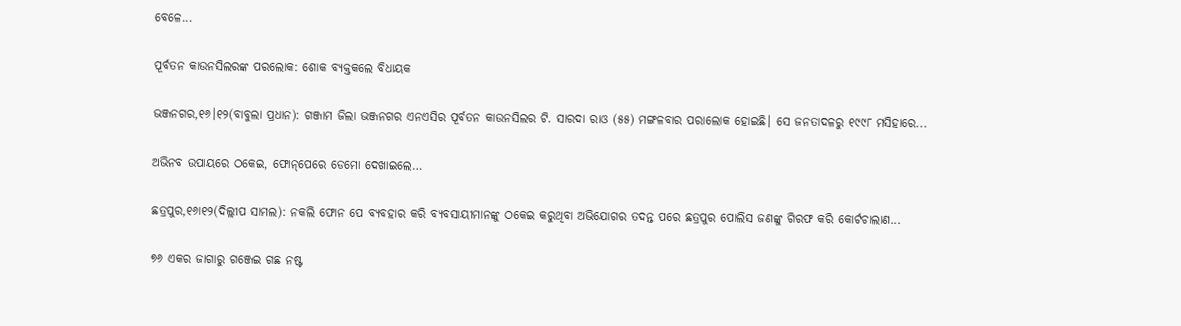ବେଳେ...

ପୂର୍ବତନ କାଉନସିଲରଙ୍କ ପରଲୋକ: ଶୋକ ବ୍ୟକ୍ତକଲେ ବିଧାୟକ

ଭଞ୍ଜନଗର,୧୬।୧୨(ବାବୁଲା ପ୍ରଧାନ): ଗଞ୍ଜାମ ଜିଲା ଭଞ୍ଜନଗର ଏନଏସିର ପୂର୍ବତନ କାଉନସିଲର ଟି. ସାରଦା ରାଓ (୫୫) ମଙ୍ଗଳବାର ପରାଲୋକ ହୋଇଛି। ସେ ଜନତାଦଳରୁ ୧୯୯୮ ମସିହାରେ...

ଅଭିନବ ଉପାୟରେ ଠକେଇ, ଫୋନ୍‌ପେରେ ଡେମୋ ଦେଖାଇଲେ…

ଛତ୍ରପୁର,୧୬ା୧୨(ଦିଲ୍ଲୀପ ସାମଲ): ନକଲି ଫୋନ ପେ ବ୍ୟବହାର କରି ବ୍ୟବସାୟୀମାନଙ୍କୁ ଠକେଇ କରୁଥିବା ଅଭିଯୋଗର ତଦନ୍ତ ପରେ ଛତ୍ରପୁର ପୋଲିସ ଜଣଙ୍କୁ ଗିରଫ କରି କୋର୍ଟଚାଲାଣ...

୭୬ ଏକର ଜାଗାରୁ ଗଞ୍ଜେଇ ଗଛ ନଷ୍ଟ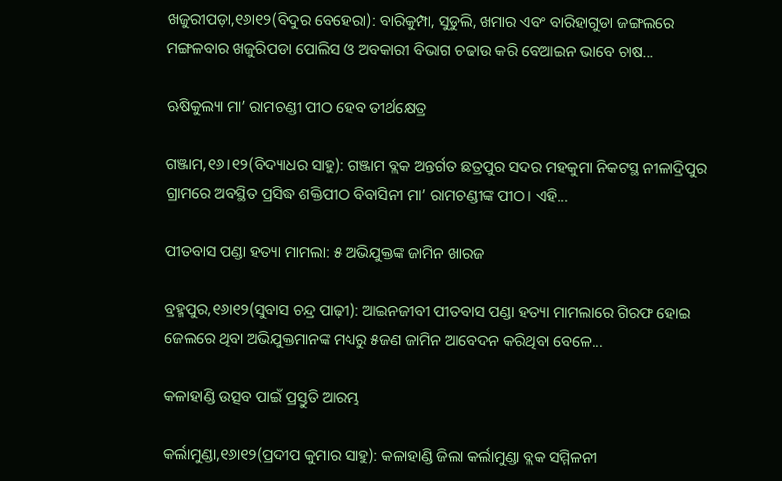ଖଜୁରୀପଡ଼ା,୧୬ା୧୨(ବିଦୁର ବେହେରା): ବାରିକୁମ୍ପା, ସୁଡୁଲି, ଖମାର ଏବଂ ବାରିହାଗୁଡା ଜଙ୍ଗଲରେ ମଙ୍ଗଳବାର ଖଜୁରିପଡା ପୋଲିସ ଓ ଅବକାରୀ ବିଭାଗ ଚଢାଉ କରି ବେଆଇନ ଭାବେ ଚାଷ...

ଋଷିକୁଲ୍ୟା ମା’ ରାମଚଣ୍ଡୀ ପୀଠ ହେବ ତୀର୍ଥକ୍ଷେତ୍ର

ଗଞ୍ଜାମ,୧୬।୧୨(ବିଦ୍ୟାଧର ସାହୁ): ଗଞ୍ଜାମ ବ୍ଲକ ଅନ୍ତର୍ଗତ ଛତ୍ରପୁର ସଦର ମହକୁମା ନିକଟସ୍ଥ ନୀଳାଦ୍ରିପୁର ଗ୍ରାମରେ ଅବସ୍ଥିତ ପ୍ରସିଦ୍ଧ ଶକ୍ତିପୀଠ ବିବାସିନୀ ମା’ ରାମଚଣ୍ଡୀଙ୍କ ପୀଠ। ଏହି...

ପୀତବାସ ପଣ୍ଡା ହତ୍ୟା ମାମଲା: ୫ ଅଭିଯୁକ୍ତଙ୍କ ଜାମିନ ଖାରଜ

ବ୍ରହ୍ମପୁର,୧୬ା୧୨(ସୁବାସ ଚନ୍ଦ୍ର ପାଢ଼ୀ): ଆଇନଜୀବୀ ପୀତବାସ ପଣ୍ଡା ହତ୍ୟା ମାମଲାରେ ଗିରଫ ହୋଇ ଜେଲରେ ଥିବା ଅଭିଯୁକ୍ତମାନଙ୍କ ମଧ୍ୟରୁ ୫ଜଣ ଜାମିନ ଆବେଦନ କରିଥିବା ବେଳେ...

କଳାହାଣ୍ଡି ଉତ୍ସବ ପାଇଁ ପ୍ରସ୍ତୁତି ଆରମ୍ଭ

କର୍ଲାମୁଣ୍ଡା,୧୬ା୧୨(ପ୍ରଦୀପ କୁମାର ସାହୁ): କଳାହାଣ୍ଡି ଜିଲା କର୍ଲାମୁଣ୍ଡା ବ୍ଲକ ସମ୍ମିଳନୀ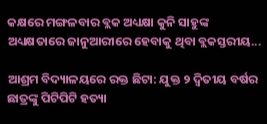କକ୍ଷରେ ମଙ୍ଗଳବାର ବ୍ଲକ ଅଧ୍ୟକ୍ଷା କୁନି ସାହୁଙ୍କ ଅଧ୍ୟକ୍ଷତାରେ ଜାନୁଆରୀରେ ହେବାକୁ ଥିବା ବ୍ଲକସ୍ତରୀୟ...

ଆଶ୍ରମ ବିଦ୍ୟାଳୟରେ ରକ୍ତ ଛିଟା: ଯୁକ୍ତ ୨ ଦ୍ୱିତୀୟ ବର୍ଷର ଛାତ୍ରଙ୍କୁ ପିଟିପିଟି ହତ୍ୟା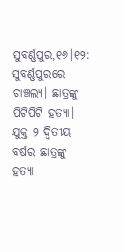ସୁବର୍ଣ୍ଣପୁର,୧୬।୧୨: ସୁବର୍ଣ୍ଣପୁରରେ ଚାଞ୍ଚଲ୍ୟ। ଛାତ୍ରଙ୍କୁ ପିଟିପିଟି ହତ୍ୟା। ଯୁକ୍ତ ୨ ଦ୍ୱିତୀୟ ବର୍ଷର ଛାତ୍ରଙ୍କୁ ହତ୍ୟା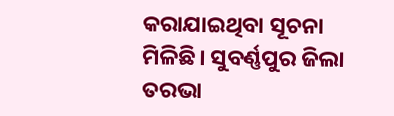କରାଯାଇଥିବା ସୂଚନା ମିଳିଛି। ସୁବର୍ଣ୍ଣପୁର ଜିଲା ତରଭା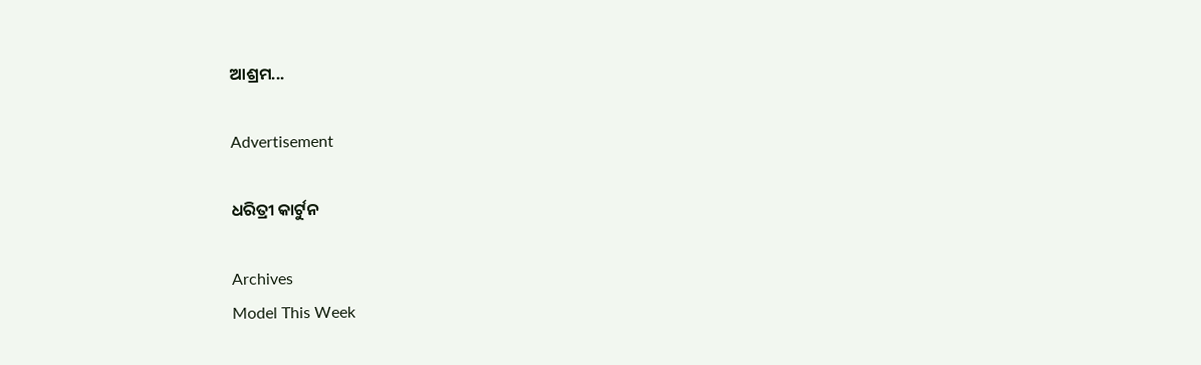ଆଶ୍ରମ...

Advertisement

ଧରିତ୍ରୀ କାର୍ଟୁନ

Archives
Model This Week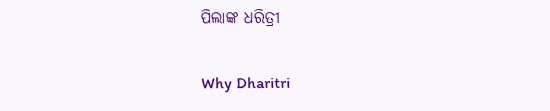ପିଲାଙ୍କ ଧରିତ୍ରୀ

Why Dharitri